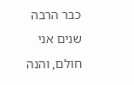כבר הרבה שנים אני חולם, והנה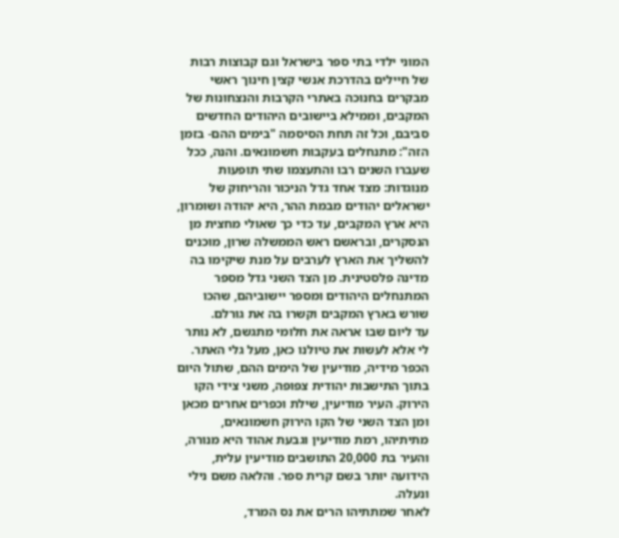המוני ילדי בתי ספר בישראל וגם קבוצות רבות של חיילים בהדרכת אנשי קצין חינוך ראשי מבקרים בחנוכה באתרי הקרבות והנצחונות של המקבים, וממילא ביישובים היהודים החדשים סביבם, וכל זה תחת הסיסמה "בימים ההם- בזמן הזה": מתנחלים בעקבות חשמונאים. והנה, ככל שעברו השנים רבו והתעצמו שתי תופעות מנוגדות: מצד אחד גדל הניכור והריחוק של ישראלים יהודים מבמת ההר, היא יהודה ושומרון, היא ארץ המקבים, עד כדי כך שאולי מחצית מן הנסקרים, ובראשם ראש הממשלה שרון, מוכנים להשליך את הארץ לערבים על מנת שיקימו בה מדינה פלסטינית. מן הצד השני גדל מספר המתנחלים היהודים ומספר יישוביהם, שהכו שורש בארץ המקבים וקשרו בה את גורלם.
עד ליום שבו אראה את חלומי מתגשם, לא נותר לי אלא לעשות את טיולנו כאן, מעל גלי האתר.
הכפר מידיה, מודיעין של הימים ההם, שתול היום בתוך התישבות יהודית צפופה, משני צידי הקו הירוק. העיר מודיעין, שילת וכפרים אחרים מכאן ומן הצד השני של הקו הירוק חשמונאים, מתיתיהו, רמת מודיעין וגבעת אהוד היא מנורה, והעיר בת 20,000 התושבים מודיעין עלית, הידועה יותר בשם קרית ספר. והלאה משם נילי ונעלה.
לאחר שמתתיהו הרים את נס המרד,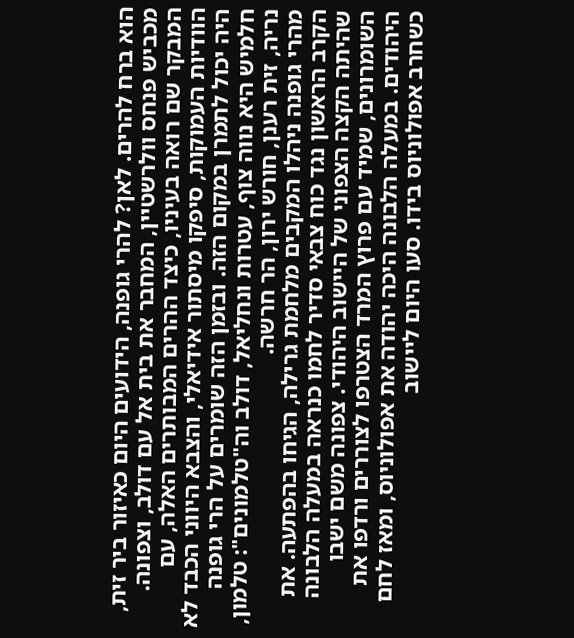הוא ברח להרים. לאן? להרי גופנה, הידועים היום כאיזור ביר זית, מכביש פנחס וולרשטיין, המחבר את בית אל עם דולב, וצפונה. המבקר שם רואה בעיניו, כיצד ההרים המבותרים האלה, עם הוודיות העמוקות, סיפקו מיסתור אידיאלי, והצבא היווני הכבד לא היה יכול לתמרן במקום הזה. ובזמן הזה שומרים על הרי גופנה חלמיש היא נווה צוף, עטרות ונחליאל, דולב וה"טלמונים": טלמון, נריה, זית רענן, חורש ירון, הר חרשה.
מהרי גופנה ניהלו המקבים מלחמת גרילה, הגיחו בהפתעה. את הקרב הראשון נגד כוח צבאי סדיר לחמו כנראה במעלה הלבונה שהיתה הקצה הצפוני של היישוב היהודי. צפונה משם ישבו השומרונים, שמיד עם פרוץ המרד הצטרפו לצוררים ורדפו את היהודים. במעלה הלבונה היכה יהודה את אפולוניוס, ומאז לחם כשחרב אפולוניוס בידו. סעו היום ליישוב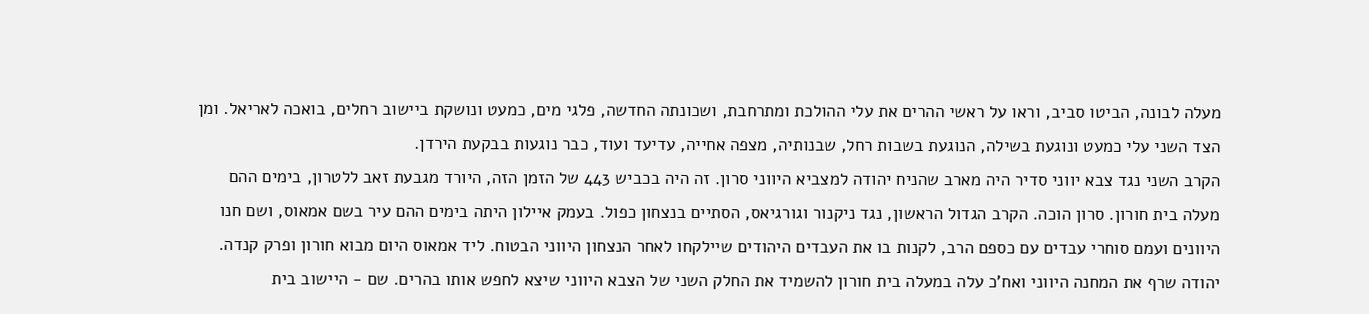מעלה לבונה, הביטו סביב, וראו על ראשי ההרים את עלי ההולכת ומתרחבת, ושכונתה החדשה, פלגי מים, כמעט ונושקת ביישוב רחלים, בואכה לאריאל. ומן הצד השני עלי כמעט ונוגעת בשילה, הנוגעת בשבות רחל, שבנותיה, מצפה אחייה, עדיעד ועוד, כבר נוגעות בבקעת הירדן.
הקרב השני נגד צבא יווני סדיר היה מארב שהניח יהודה למצביא היווני סרון. זה היה בכביש 443 של הזמן הזה, היורד מגבעת זאב ללטרון, בימים ההם מעלה בית חורון. סרון הוכה. הקרב הגדול הראשון, נגד ניקנור וגורגיאס, הסתיים בנצחון כפול. בעמק איילון היתה בימים ההם עיר בשם אמאוס, ושם חנו היוונים ועמם סוחרי עבדים עם כספם הרב, לקנות בו את העבדים היהודים שיילקחו לאחר הנצחון היווני הבטוח. ליד אמאוס היום מבוא חורון ופרק קנדה. יהודה שרף את המחנה היווני ואח'כ עלה במעלה בית חורון להשמיד את החלק השני של הצבא היווני שיצא לחפש אותו בהרים. שם - היישוב בית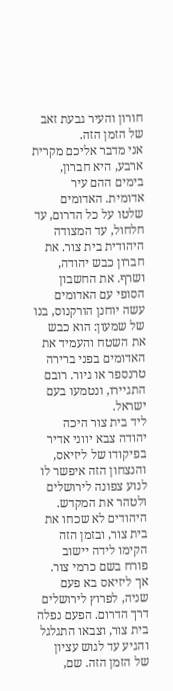חורון והעיר גבעת זאב של הזמן הזה.
אני מדבר אליכם מקרית ארבע, היא חברון, בימים ההם עיר אדומית. האדומים שלטו על כל הדרום, עד חלחול, עד המצודה היהודית בית צור. את חברון כבש יהודה, ושרף. את החשבון הסופי עם האדומים עשה יוחנן הורקנוס, בנו של שמעון: הוא כבש את השטח והעמיד את האדומים בפני ברירה טרנספר או גיור. רובם התגיירו, ונטמעו בעם ישראל.
ליד בית צור היכה יהודה צבא יווני אדיר בפיקודו של ליזיאס, והנצחון הזה איפשר לו לנוע צפונה לירושלים ולטהר את המקדש. היהודים לא שכחו את בית צור, ובזמן הזה הקימו לידה יישוב פורח בשם כרמי צור.
אך ליזיאס בא פעם שניה, לפרוץ לירושלים דרך הדרום. הפעם נפלה בית צור, וצבאו התגלגל והגיע עד לגוש עציון של הזמן הזה. שם,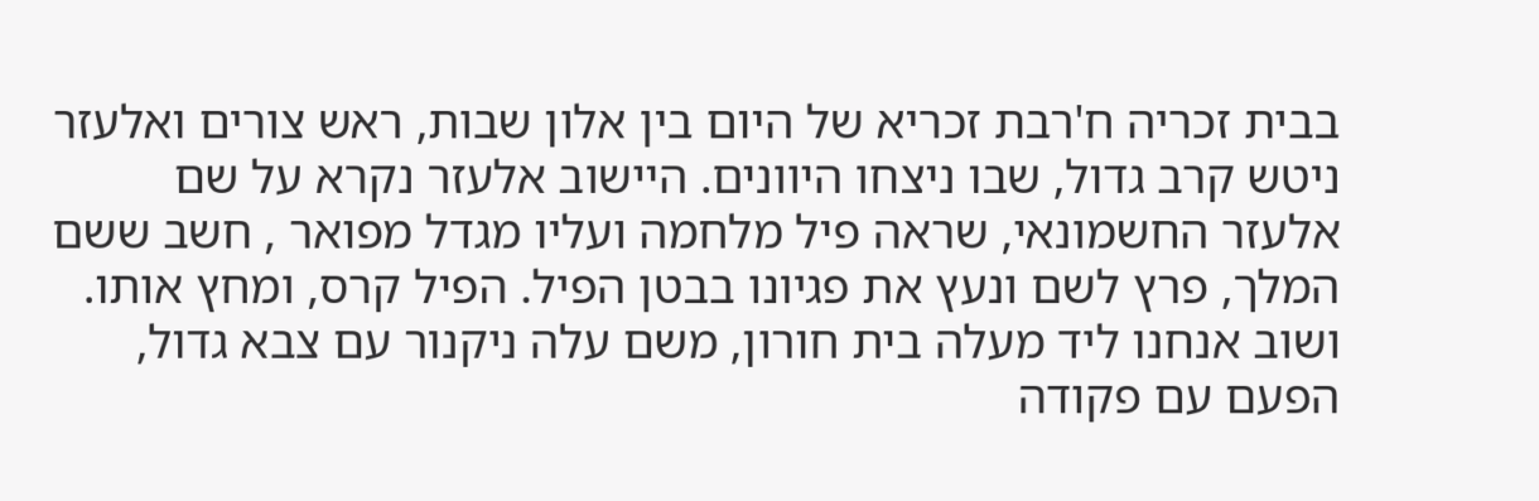בבית זכריה ח'רבת זכריא של היום בין אלון שבות, ראש צורים ואלעזר ניטש קרב גדול, שבו ניצחו היוונים. היישוב אלעזר נקרא על שם אלעזר החשמונאי, שראה פיל מלחמה ועליו מגדל מפואר , חשב ששם המלך, פרץ לשם ונעץ את פגיונו בבטן הפיל. הפיל קרס, ומחץ אותו.
ושוב אנחנו ליד מעלה בית חורון, משם עלה ניקנור עם צבא גדול, הפעם עם פקודה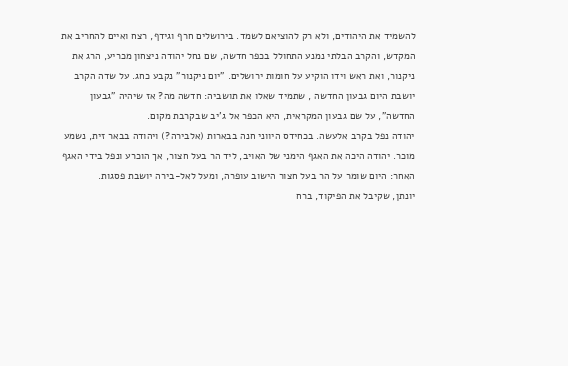להשמיד את היהודים, ולא רק להוציאם לשמד. בירושלים חרף וגידף, רצח ואיים להחריב את המקדש, והקרב הבלתי נמנע התחולל בכפר חדשה, שם נחל יהודה ניצחון מכריע, הרג את ניקנור, ואת ראש וידו הוקיע על חומות ירושלים. "יום ניקנור" נקבע כחג. על שדה הקרב יושבת היום גבעון החדשה , שתמיד שאלו את תושביה: חדשה מה? אז שיהיה "גבעון החדשה", על שם גבעון המקראית, היא הכפר אל ג'יב שבקרבת מקום.
יהודה נפל בקרב אלעשה. בכחידס היווני חנה בבארות (אלבירה?) ויהודה בבאר זית, נשמע מוכר. יהודה היכה את האגף הימני של האויב, ליד הר בעל חצור, אך הוכרע ונפל בידי האגף האחר: היום שומר על הר בעל חצור הישוב עופרה, ומעל לאל-בירה יושבת פסגות.
יונתן, שקיבל את הפיקוד, ברח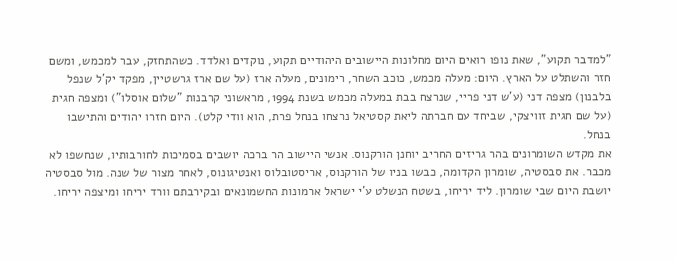"למדבר תקוע", שאת נופו רואים היום מחלונות היישובים היהודיים תקוע, נוקדים ואלדד. כשהתחזק, עבר למכמש, ומשם חזר והשתלט על הארץ. היום: מעלה מכמש, כוכב השחר, רימונים, מעלה ארז (על שם ארז גרשטיין, מפקד יק'ל שנפל בלבנון) מצפה דני (ע'ש דני פריי, שנרצח בבת במעלה מכמש בשנת 1994, מראשוני קרבנות "שלום אוסלו") ומצפה חגית (על שם חגית זוויצקי, שביחד עם חברתה ליאת קסטיאל נרצחו בנחל פרת, הוא וודי קלט). היום חזרו יהודים והתישבו בנחל.
את מקדש השומרונים בהר גריזים החריב יוחנן הורקנוס. אנשי היישוב הר ברכה יושבים בסמיכות לחורבותיו, שנחשפו לא מכבר. את סבסטיה, שומרון הקדומה, כבשו בניו של הורקנוס, אריסטובלוס ואנטיגונוס, לאחר מצור של שנה. מול סבסטיה יושבת היום שבי שומרון. ליד יריחו, בשטח הנשלט ע'י ישראל ארמונות החשמונאים ובקירבתם וורד יריחו ומיצפה יריחו.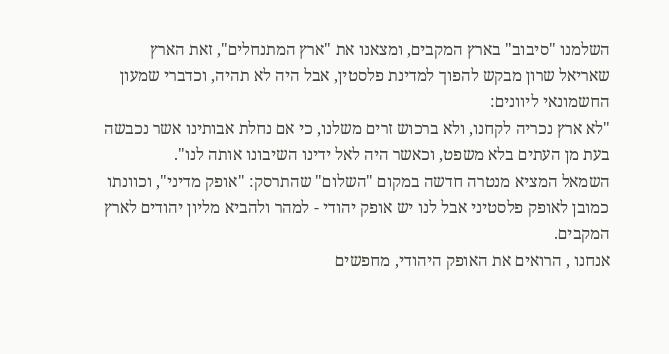השלמנו "סיבוב" בארץ המקבים, ומצאנו את "ארץ המתנחלים", זאת הארץ שאריאל שרון מבקש להפוך למדינת פלסטין, אבל היה לא תהיה, וכדברי שמעון החשמונאי ליוונים:
"לא ארץ נכריה לקחנו, ולא ברכוש זרים משלנו, כי אם נחלת אבותינו אשר נכבשה בעת מן העתים בלא משפט, וכאשר היה לאל ידינו השיבונו אותה לנו".
השמאל המציא מנטרה חדשה במקום "השלום" שהתרסק: "אופק מדיני", וכוונתו כמובן לאופק פלסטיני אבל לנו יש אופק יהודי - למהר ולהביא מליון יהודים לארץ המקבים.
אנחנו , הרואים את האופק היהודי, מחפשים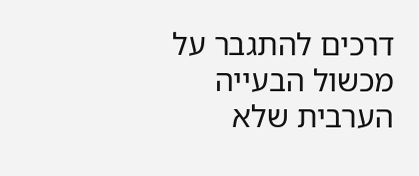דרכים להתגבר על מכשול הבעייה הערבית שלא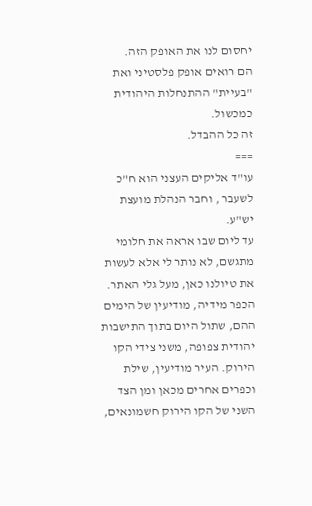יחסום לנו את האופק הזה.
הם רואים אופק פלסטיני ואת "בעיית" ההתנחלות היהודית כמכשול.
זה כל ההבדל.
===
עו"ד אליקים העצני הוא ח"כ לשעבר , וחבר הנהלת מועצת יש"ע.
עד ליום שבו אראה את חלומי מתגשם, לא נותר לי אלא לעשות את טיולנו כאן, מעל גלי האתר.
הכפר מידיה, מודיעין של הימים ההם, שתול היום בתוך התישבות יהודית צפופה, משני צידי הקו הירוק. העיר מודיעין, שילת וכפרים אחרים מכאן ומן הצד השני של הקו הירוק חשמונאים,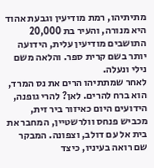מתיתיהו, רמת מודיעין וגבעת אהוד היא מנורה, והעיר בת 20,000 התושבים מודיעין עלית, הידועה יותר בשם קרית ספר. והלאה משם נילי ונעלה.
לאחר שמתתיהו הרים את נס המרד, הוא ברח להרים. לאן? להרי גופנה, הידועים היום כאיזור ביר זית, מכביש פנחס וולרשטיין, המחבר את בית אל עם דולב, וצפונה. המבקר שם רואה בעיניו, כיצד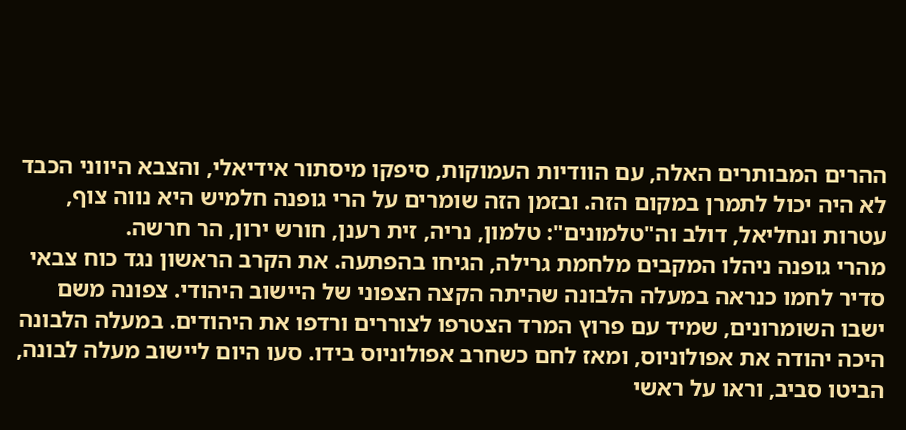ההרים המבותרים האלה, עם הוודיות העמוקות, סיפקו מיסתור אידיאלי, והצבא היווני הכבד לא היה יכול לתמרן במקום הזה. ובזמן הזה שומרים על הרי גופנה חלמיש היא נווה צוף, עטרות ונחליאל, דולב וה"טלמונים": טלמון, נריה, זית רענן, חורש ירון, הר חרשה.
מהרי גופנה ניהלו המקבים מלחמת גרילה, הגיחו בהפתעה. את הקרב הראשון נגד כוח צבאי סדיר לחמו כנראה במעלה הלבונה שהיתה הקצה הצפוני של היישוב היהודי. צפונה משם ישבו השומרונים, שמיד עם פרוץ המרד הצטרפו לצוררים ורדפו את היהודים. במעלה הלבונה היכה יהודה את אפולוניוס, ומאז לחם כשחרב אפולוניוס בידו. סעו היום ליישוב מעלה לבונה, הביטו סביב, וראו על ראשי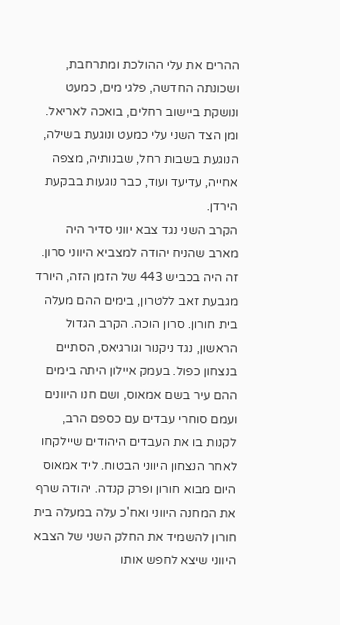ההרים את עלי ההולכת ומתרחבת, ושכונתה החדשה, פלגי מים, כמעט ונושקת ביישוב רחלים, בואכה לאריאל. ומן הצד השני עלי כמעט ונוגעת בשילה, הנוגעת בשבות רחל, שבנותיה, מצפה אחייה, עדיעד ועוד, כבר נוגעות בבקעת הירדן.
הקרב השני נגד צבא יווני סדיר היה מארב שהניח יהודה למצביא היווני סרון. זה היה בכביש 443 של הזמן הזה, היורד מגבעת זאב ללטרון, בימים ההם מעלה בית חורון. סרון הוכה. הקרב הגדול הראשון, נגד ניקנור וגורגיאס, הסתיים בנצחון כפול. בעמק איילון היתה בימים ההם עיר בשם אמאוס, ושם חנו היוונים ועמם סוחרי עבדים עם כספם הרב, לקנות בו את העבדים היהודים שיילקחו לאחר הנצחון היווני הבטוח. ליד אמאוס היום מבוא חורון ופרק קנדה. יהודה שרף את המחנה היווני ואח'כ עלה במעלה בית חורון להשמיד את החלק השני של הצבא היווני שיצא לחפש אותו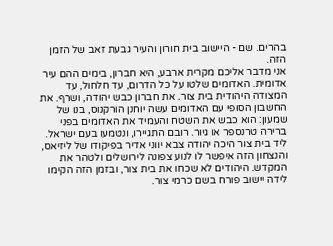בהרים. שם - היישוב בית חורון והעיר גבעת זאב של הזמן הזה.
אני מדבר אליכם מקרית ארבע, היא חברון, בימים ההם עיר אדומית. האדומים שלטו על כל הדרום, עד חלחול, עד המצודה היהודית בית צור. את חברון כבש יהודה, ושרף. את החשבון הסופי עם האדומים עשה יוחנן הורקנוס, בנו של שמעון: הוא כבש את השטח והעמיד את האדומים בפני ברירה טרנספר או גיור. רובם התגיירו, ונטמעו בעם ישראל.
ליד בית צור היכה יהודה צבא יווני אדיר בפיקודו של ליזיאס, והנצחון הזה איפשר לו לנוע צפונה לירושלים ולטהר את המקדש. היהודים לא שכחו את בית צור, ובזמן הזה הקימו לידה יישוב פורח בשם כרמי צור.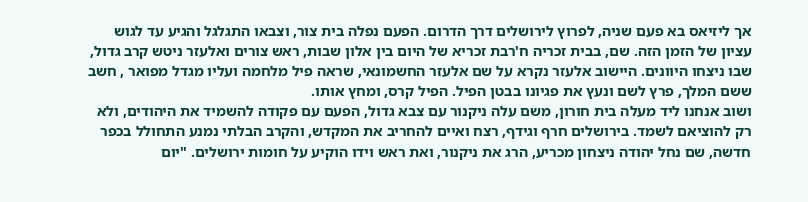אך ליזיאס בא פעם שניה, לפרוץ לירושלים דרך הדרום. הפעם נפלה בית צור, וצבאו התגלגל והגיע עד לגוש עציון של הזמן הזה. שם, בבית זכריה ח'רבת זכריא של היום בין אלון שבות, ראש צורים ואלעזר ניטש קרב גדול, שבו ניצחו היוונים. היישוב אלעזר נקרא על שם אלעזר החשמונאי, שראה פיל מלחמה ועליו מגדל מפואר , חשב ששם המלך, פרץ לשם ונעץ את פגיונו בבטן הפיל. הפיל קרס, ומחץ אותו.
ושוב אנחנו ליד מעלה בית חורון, משם עלה ניקנור עם צבא גדול, הפעם עם פקודה להשמיד את היהודים, ולא רק להוציאם לשמד. בירושלים חרף וגידף, רצח ואיים להחריב את המקדש, והקרב הבלתי נמנע התחולל בכפר חדשה, שם נחל יהודה ניצחון מכריע, הרג את ניקנור, ואת ראש וידו הוקיע על חומות ירושלים. "יום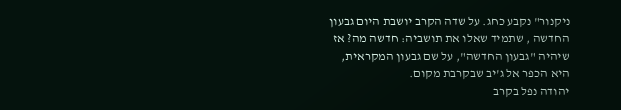ניקנור" נקבע כחג. על שדה הקרב יושבת היום גבעון החדשה , שתמיד שאלו את תושביה: חדשה מה? אז שיהיה "גבעון החדשה", על שם גבעון המקראית, היא הכפר אל ג'יב שבקרבת מקום.
יהודה נפל בקרב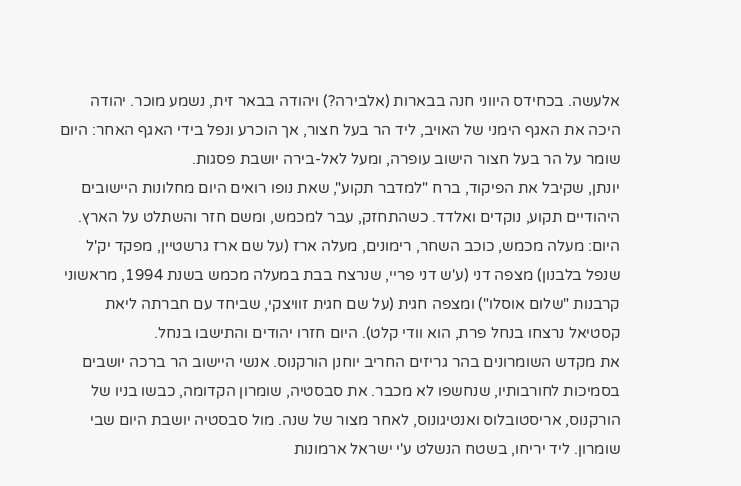אלעשה. בכחידס היווני חנה בבארות (אלבירה?) ויהודה בבאר זית, נשמע מוכר. יהודה היכה את האגף הימני של האויב, ליד הר בעל חצור, אך הוכרע ונפל בידי האגף האחר: היום שומר על הר בעל חצור הישוב עופרה, ומעל לאל-בירה יושבת פסגות.
יונתן, שקיבל את הפיקוד, ברח "למדבר תקוע", שאת נופו רואים היום מחלונות היישובים היהודיים תקוע, נוקדים ואלדד. כשהתחזק, עבר למכמש, ומשם חזר והשתלט על הארץ. היום: מעלה מכמש, כוכב השחר, רימונים, מעלה ארז (על שם ארז גרשטיין, מפקד יק'ל שנפל בלבנון) מצפה דני (ע'ש דני פריי, שנרצח בבת במעלה מכמש בשנת 1994, מראשוני קרבנות "שלום אוסלו") ומצפה חגית (על שם חגית זוויצקי, שביחד עם חברתה ליאת קסטיאל נרצחו בנחל פרת, הוא וודי קלט). היום חזרו יהודים והתישבו בנחל.
את מקדש השומרונים בהר גריזים החריב יוחנן הורקנוס. אנשי היישוב הר ברכה יושבים בסמיכות לחורבותיו, שנחשפו לא מכבר. את סבסטיה, שומרון הקדומה, כבשו בניו של הורקנוס, אריסטובלוס ואנטיגונוס, לאחר מצור של שנה. מול סבסטיה יושבת היום שבי שומרון. ליד יריחו, בשטח הנשלט ע'י ישראל ארמונות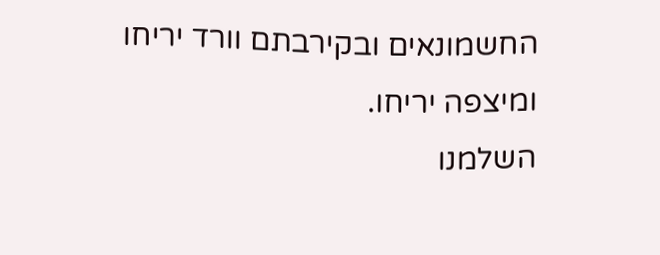החשמונאים ובקירבתם וורד יריחו ומיצפה יריחו.
השלמנו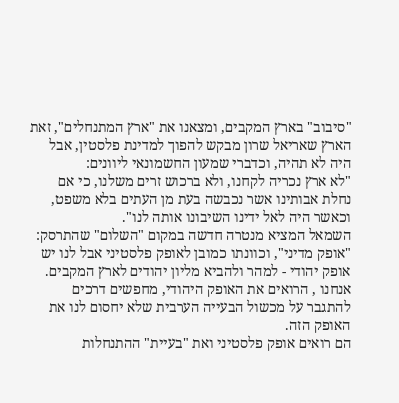"סיבוב" בארץ המקבים, ומצאנו את "ארץ המתנחלים", זאת הארץ שאריאל שרון מבקש להפוך למדינת פלסטין, אבל היה לא תהיה, וכדברי שמעון החשמונאי ליוונים:
"לא ארץ נכריה לקחנו, ולא ברכוש זרים משלנו, כי אם נחלת אבותינו אשר נכבשה בעת מן העתים בלא משפט, וכאשר היה לאל ידינו השיבונו אותה לנו".
השמאל המציא מנטרה חדשה במקום "השלום" שהתרסק: "אופק מדיני", וכוונתו כמובן לאופק פלסטיני אבל לנו יש אופק יהודי - למהר ולהביא מליון יהודים לארץ המקבים.
אנחנו , הרואים את האופק היהודי, מחפשים דרכים להתגבר על מכשול הבעייה הערבית שלא יחסום לנו את האופק הזה.
הם רואים אופק פלסטיני ואת "בעיית" ההתנחלות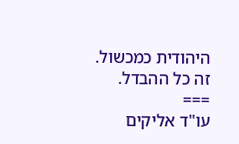היהודית כמכשול.
זה כל ההבדל.
===
עו"ד אליקים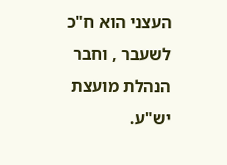העצני הוא ח"כ לשעבר , וחבר הנהלת מועצת יש"ע.